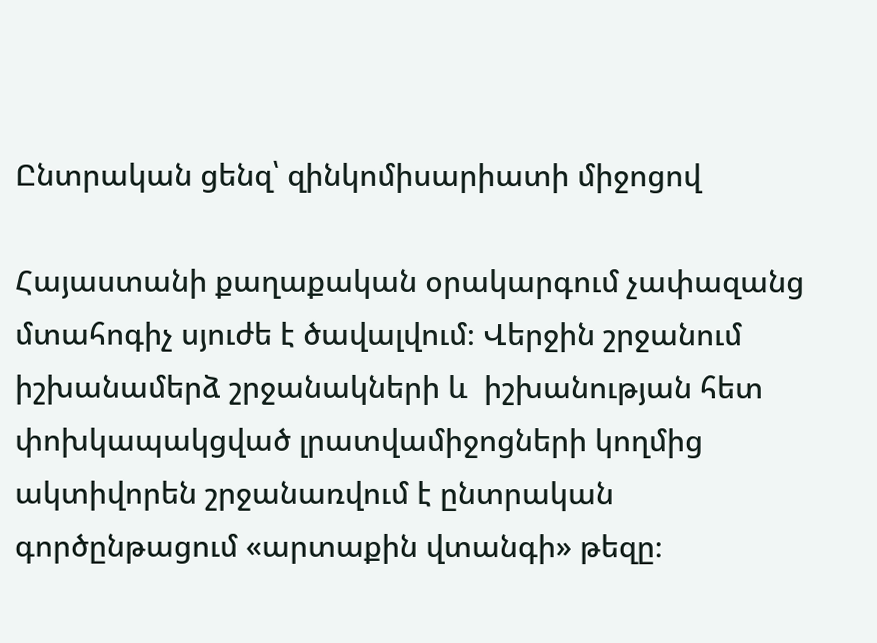Ընտրական ցենզ՝ զինկոմիսարիատի միջոցով

Հայաստանի քաղաքական օրակարգում չափազանց մտահոգիչ սյուժե է ծավալվում։ Վերջին շրջանում իշխանամերձ շրջանակների և  իշխանության հետ փոխկապակցված լրատվամիջոցների կողմից ակտիվորեն շրջանառվում է ընտրական գործընթացում «արտաքին վտանգի» թեզը։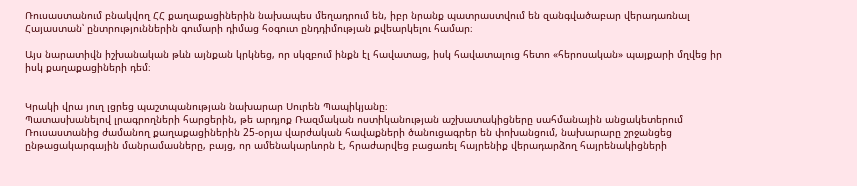Ռուսաստանում բնակվող ՀՀ քաղաքացիներին նախապես մեղադրում են, իբր նրանք պատրաստվում են զանգվածաբար վերադառնալ Հայաստան՝ ընտրություններին գումարի դիմաց հօգուտ ընդդիմության քվեարկելու համար։

Այս նարատիվն իշխանական թևն այնքան կրկնեց, որ սկզբում ինքն էլ հավատաց, իսկ հավատալուց հետո «հերոսական» պայքարի մղվեց իր իսկ քաղաքացիների դեմ։


Կրակի վրա յուղ լցրեց պաշտպանության նախարար Սուրեն Պապիկյանը։
Պատասխանելով լրագրողների հարցերին, թե արդյոք Ռազմական ոստիկանության աշխատակիցները սահմանային անցակետերում Ռուսաստանից ժամանող քաղաքացիներին 25-օրյա վարժական հավաքների ծանուցագրեր են փոխանցում, նախարարը շրջանցեց ընթացակարգային մանրամասները, բայց, որ ամենակարևորն է, հրաժարվեց բացառել հայրենիք վերադարձող հայրենակիցների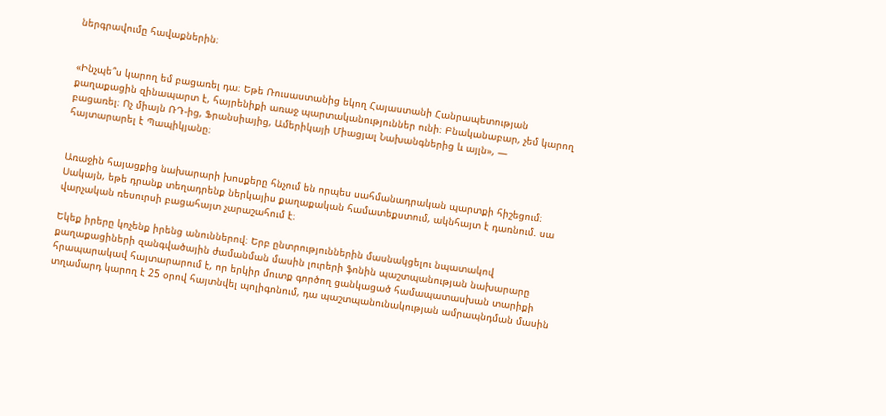ներգրավումը հավաքներին։


«Ինչպե՞ս կարող եմ բացառել դա։ Եթե Ռուսաստանից եկող Հայաստանի Հանրապետության քաղաքացին զինապարտ է, հայրենիքի առաջ պարտականություններ ունի։ Բնականաբար, չեմ կարող բացառել։ Ոչ միայն ՌԴ-ից, Ֆրանսիայից, Ամերիկայի Միացյալ Նախանգներից և այլն», — հայտարարել է Պապիկյանը։


Առաջին հայացքից նախարարի խոսքերը հնչում են որպես սահմանադրական պարտքի հիշեցում։ Սակայն, եթե դրանք տեղադրենք ներկայիս քաղաքական համատեքստում, ակնհայտ է դառնում. սա վարչական ռեսուրսի բացահայտ չարաշահում է։

Եկեք իրերը կոչենք իրենց անուններով։ Երբ ընտրություններին մասնակցելու նպատակով քաղաքացիների զանգվածային ժամանման մասին լուրերի ֆոնին պաշտպանության նախարարը հրապարակավ հայտարարում է, որ երկիր մուտք գործող ցանկացած համապատասխան տարիքի տղամարդ կարող է 25 օրով հայտնվել պոլիգոնում, դա պաշտպանունակության ամրապնդման մասին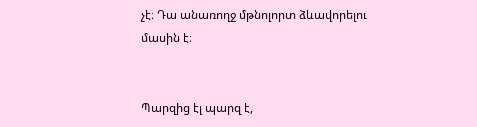չէ։ Դա անառողջ մթնոլորտ ձևավորելու մասին է։


Պարզից էլ պարզ է,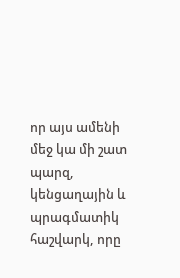որ այս ամենի մեջ կա մի շատ պարզ, կենցաղային և պրագմատիկ հաշվարկ, որը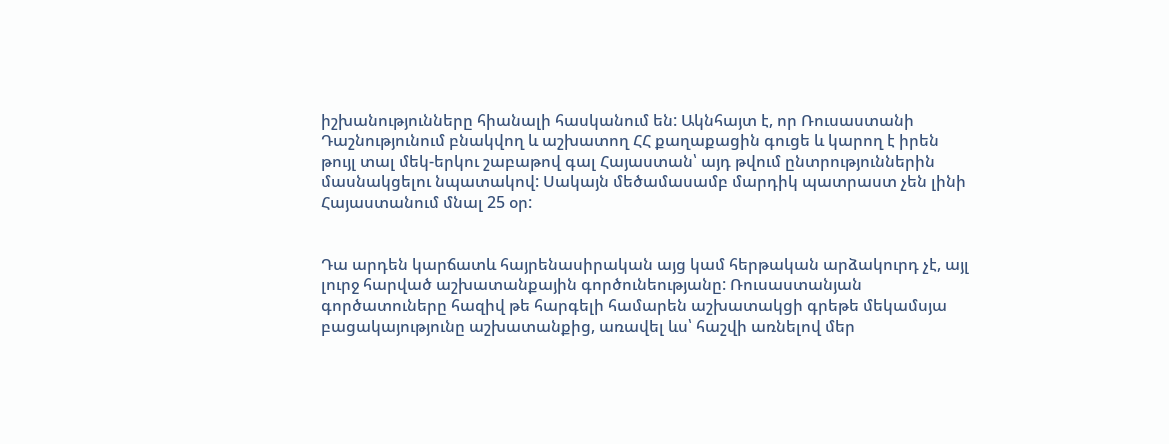իշխանությունները հիանալի հասկանում են: Ակնհայտ է, որ Ռուսաստանի Դաշնությունում բնակվող և աշխատող ՀՀ քաղաքացին գուցե և կարող է իրեն թույլ տալ մեկ-երկու շաբաթով գալ Հայաստան՝ այդ թվում ընտրություններին մասնակցելու նպատակով: Սակայն մեծամասամբ մարդիկ պատրաստ չեն լինի Հայաստանում մնալ 25 օր:


Դա արդեն կարճատև հայրենասիրական այց կամ հերթական արձակուրդ չէ, այլ լուրջ հարված աշխատանքային գործունեությանը: Ռուսաստանյան գործատուները հազիվ թե հարգելի համարեն աշխատակցի գրեթե մեկամսյա բացակայությունը աշխատանքից, առավել ևս՝ հաշվի առնելով մեր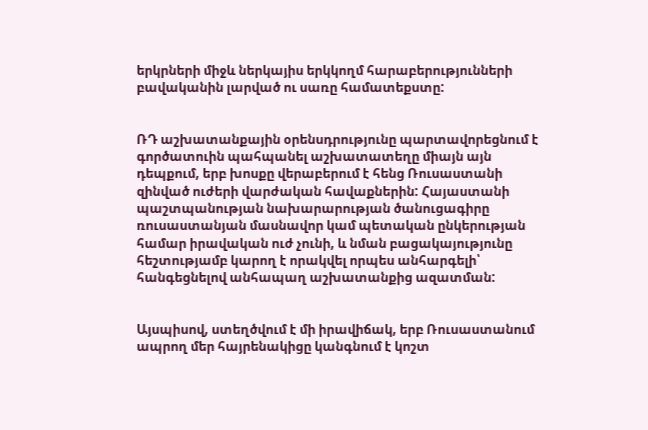երկրների միջև ներկայիս երկկողմ հարաբերությունների բավականին լարված ու սառը համատեքստը:


ՌԴ աշխատանքային օրենսդրությունը պարտավորեցնում է գործատուին պահպանել աշխատատեղը միայն այն դեպքում, երբ խոսքը վերաբերում է հենց Ռուսաստանի զինված ուժերի վարժական հավաքներին: Հայաստանի պաշտպանության նախարարության ծանուցագիրը ռուսաստանյան մասնավոր կամ պետական ընկերության համար իրավական ուժ չունի, և նման բացակայությունը հեշտությամբ կարող է որակվել որպես անհարգելի՝ հանգեցնելով անհապաղ աշխատանքից ազատման:


Այսպիսով, ստեղծվում է մի իրավիճակ, երբ Ռուսաստանում ապրող մեր հայրենակիցը կանգնում է կոշտ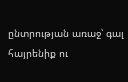ընտրության առաջ՝ գալ հայրենիք ու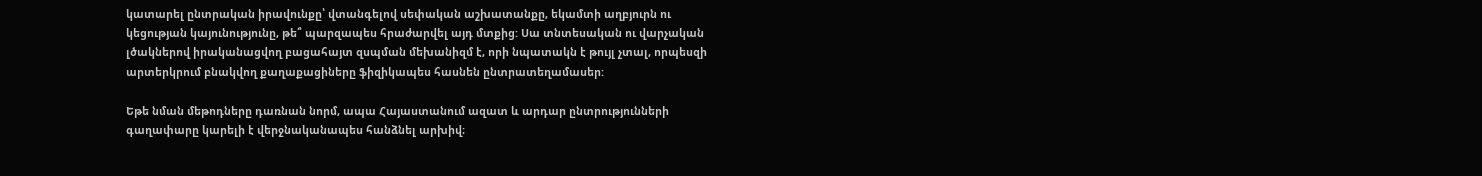կատարել ընտրական իրավունքը՝ վտանգելով սեփական աշխատանքը, եկամտի աղբյուրն ու կեցության կայունությունը, թե՞ պարզապես հրաժարվել այդ մտքից: Սա տնտեսական ու վարչական լծակներով իրականացվող բացահայտ զսպման մեխանիզմ է, որի նպատակն է թույլ չտալ, որպեսզի արտերկրում բնակվող քաղաքացիները ֆիզիկապես հասնեն ընտրատեղամասեր:

Եթե նման մեթոդները դառնան նորմ, ապա Հայաստանում ազատ և արդար ընտրությունների գաղափարը կարելի է վերջնականապես հանձնել արխիվ։